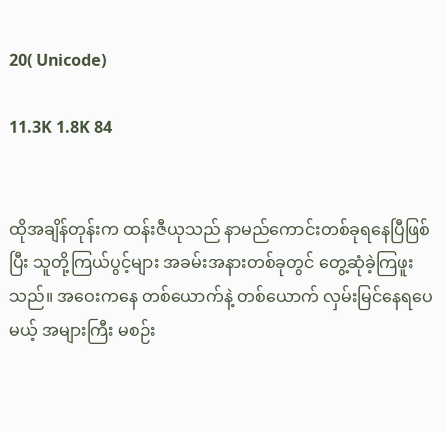20( Unicode)

11.3K 1.8K 84


ထိုအချိန်တုန်းက ထန်းဇီယုသည် နာမည်ကောင်းတစ်ခုရနေပြီဖြစ်ပြီး သူတို့ကြယ်ပွင့်များ အခမ်းအနားတစ်ခုတွင် တွေ့ဆုံခဲ့ကြဖူးသည်။ အဝေးကနေ တစ်ယောက်နဲ့ တစ်ယောက် လှမ်းမြင်နေရပေမယ့် အများကြီး မစဉ်း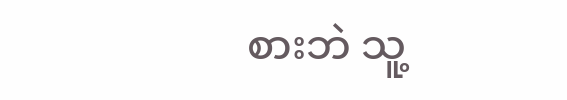စားဘဲ သူ့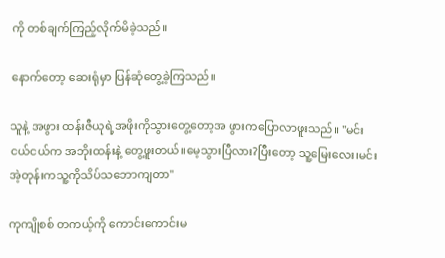ကို တစ်ချက်ကြည့်လိုက်မိခဲ့သည်။

နောက်တော့ ဆေးရုံမှာ ပြန်ဆုံတွေ့ခဲ့ကြသည်။

သူနဲ့ အဖွား ထန်းဇီယုရဲ့အဖိုးကိုသွားတွေ့တော့အ ဖွားကပြောလာဖူးသည်။ "မင်းငယ်ငယ်က အဘိုးထန်းနဲ့ တွေ့ဖူးတယ်။မေ့သွားပြီလား?ပြီးတော့ သူ့မြေးလေး၊မင်းအဲ့တုန်းကသူ့ကိုသိပ်သဘောကျတာ"

ကုကျိုစစ် တကယ့်ကို ကောင်းကောင်းမ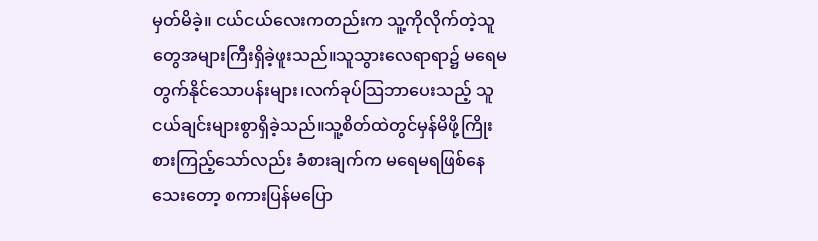မှတ်မိခဲ့။ ငယ်ငယ်လေးကတည်းက သူ့ကိုလိုက်တဲ့သူတွေအများကြီးရှိခဲ့ဖူးသည်။သူသွားလေရာရာ၌ မရေမတွက်နိုင်သောပန်းများ၊လက်ခုပ်သြဘာပေးသည့် သူငယ်ချင်းများစွာရှိခဲ့သည်။သူ့စိတ်ထဲတွင်မှန်မိဖို့ကြိုးစားကြည့်သော်လည်း ခံစားချက်က မရေမရဖြစ်နေသေးတော့ စကားပြန်မပြော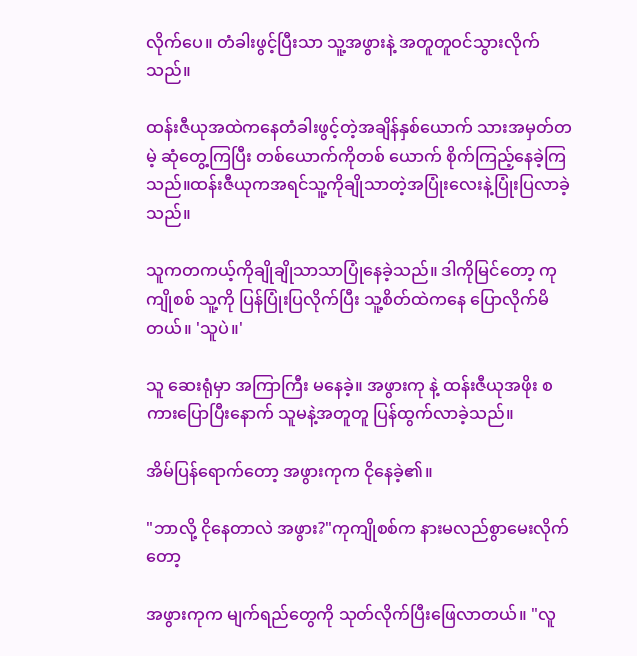လိုက်ပေ။ တံခါးဖွင့်ပြီးသာ သူ့အဖွားနဲ့ အတူတူဝင်သွားလိုက်သည်။

ထန်းဇီယုအထဲကနေတံခါးဖွင့်တဲ့အချိန်နှစ်ယောက် သားအမှတ်တမဲ့ ဆုံတွေ့ကြပြီး တစ်ယောက်ကိုတစ် ယောက် စိုက်ကြည့်နေခဲ့ကြသည်။ထန်းဇီယုကအရင်သူ့ကိုချိုသာတဲ့အပြုံးလေးနဲ့ပြုံးပြလာခဲ့သည်။

သူကတကယ့်ကိုချိုချိုသာသာပြုံနေခဲ့သည်။ ဒါကိုမြင်တော့ ကုကျိုစစ် သူ့ကို ပြန်ပြုံးပြလိုက်ပြီး သူ့စိတ်ထဲကနေ ပြောလိုက်မိတယ်။ 'သူပဲ။'

သူ ဆေးရုံမှာ အကြာကြီး မနေခဲ့။ အဖွားကု နဲ့ ထန်းဇီယုအဖိုး စကားပြောပြီးနောက် သူမနဲ့အတူတူ ပြန်ထွက်လာခဲ့သည်။

အိမ်ပြန်ရောက်တော့ အဖွားကုက ငိုနေခဲ့၏။

"ဘာလို့ ငိုနေတာလဲ အဖွား?"ကုကျိုစစ်က နားမလည်စွာမေးလိုက်တော့

အဖွားကုက မျက်ရည်တွေကို သုတ်လိုက်ပြီးဖြေလာတယ်။ "လူ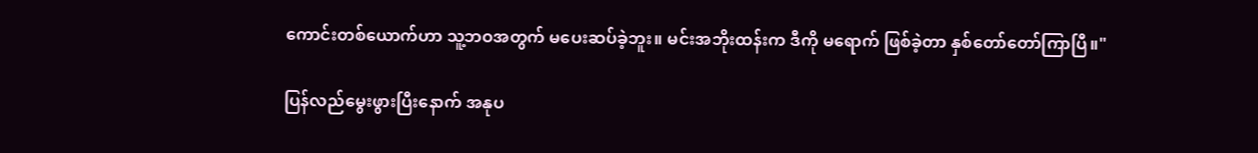ကောင်းတစ်ယောက်ဟာ သူ့ဘဝအတွက် မပေးဆပ်ခဲ့ဘူး။ မင်းအဘိုးထန်းက ဒီကို မရောက် ဖြစ်ခဲ့တာ နှစ်တော်တော်ကြာပြီ။"

ပြန်လည်မွေးဖွားပြီးနောက် အနုပ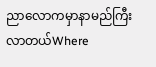ညာလောကမှာနာမည်ကြီးလာတယ်Where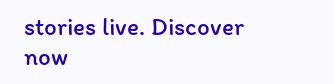stories live. Discover now